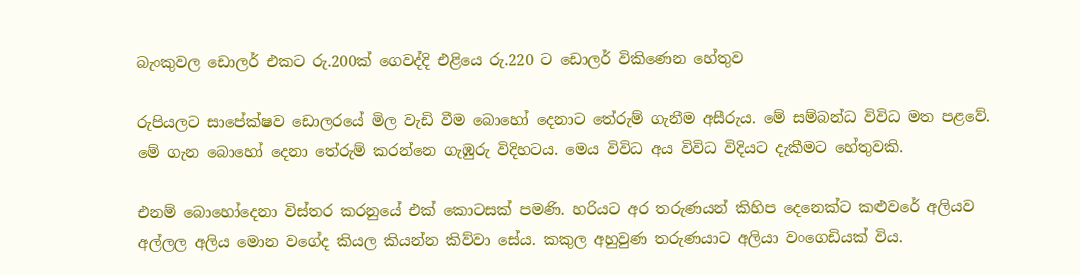බැංකුවල ඩොලර් එකට රු.200ක් ගෙවද්දි එළියෙ රු.220 ට ඩොලර් විකිණෙන හේතුව

රුපියලට සාපේක්ෂව ඩොලරයේ මිල වැඩි වීම බොහෝ දෙනාට තේරුම් ගැනීම අසීරුය. මේ සම්බන්ධ විවිධ මත පළවේ. මේ ගැන බොහෝ දෙනා තේරුම් කරන්නෙ ගැඹුරු විදිහටය. මෙය විවිධ අය විවිධ විදියට දැකීමට හේතුවකි.

එනම් බොහෝදෙනා විස්තර කරනුයේ එක් කොටසක් පමණි. හරියට අර තරුණයන් කිහිප දෙනෙක්ට කළුවරේ අලියව අල්ලල අලිය මොන වගේද කියල කියන්න කිව්වා සේය. කකුල අහුවුණ තරුණයාට අලියා වංගෙඩියක් විය.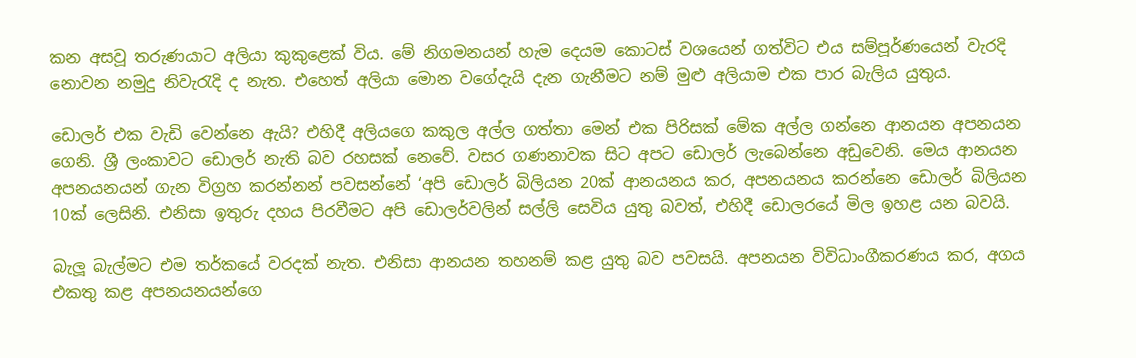කන අසවූ තරුණයාට අලියා කුකුළෙක් විය. මේ නිගමනයන් හැම දෙයම කොටස් වශයෙන් ගත්විට එය සම්පූර්ණයෙන් වැරදි නොවන නමුදු නිවැරැදි ද නැත. එහෙත් අලියා මොන වගේදැයි දැන ගැනීමට නම් මුළු අලියාම එක පාර බැලිය යුතුය.

ඩොලර් එක වැඩි වෙන්නෙ ඇයි? එහිදී අලියගෙ කකුල අල්ල ගත්තා මෙන් එක පිරිසක් මේක අල්ල ගන්නෙ ආනයන අපනයන ගෙනි. ශ්‍රී ලංකාවට ඩොලර් නැති බව රහසක් නෙවේ. වසර ගණනාවක සිට අපට ඩොලර් ලැබෙන්නෙ අඩුවෙනි. මෙය ආනයන අපනයනයන් ගැන විග්‍රහ කරන්නන් පවසන්නේ ‘අපි ඩොලර් බිලියන 20ක් ආනයනය කර, අපනයනය කරන්නෙ ඩොලර් බිලියන 10ක් ලෙසිනි. එනිසා ඉතුරු දහය පිරවීමට අපි ඩොලර්වලින් සල්ලි සෙවිය යුතු බවත්, එහිදී ඩොලරයේ මිල ඉහළ යන බවයි.

බැලූ බැල්මට එම තර්කයේ වරදක් නැත. එනිසා ආනයන තහනම් කළ යුතු බව පවසයි. අපනයන විවිධාංගීකරණය කර, අගය එකතු කළ අපනයනයන්ගෙ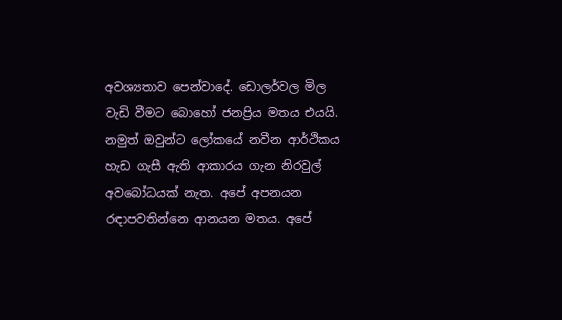අවශ්‍යතාව පෙන්වාදේ. ඩොලර්වල මිල වැඩි වීමට බොහෝ ජනප්‍රිය මතය එයයි. නමුත් ඔවුන්ට ලෝකයේ නවීන ආර්ථිකය හැඩ ගැසී ඇති ආකාරය ගැන නිරවුල් අවබෝධයක් නැත. අපේ අපනයන රඳාපවතින්නෙ ආනයන මතය. අපේ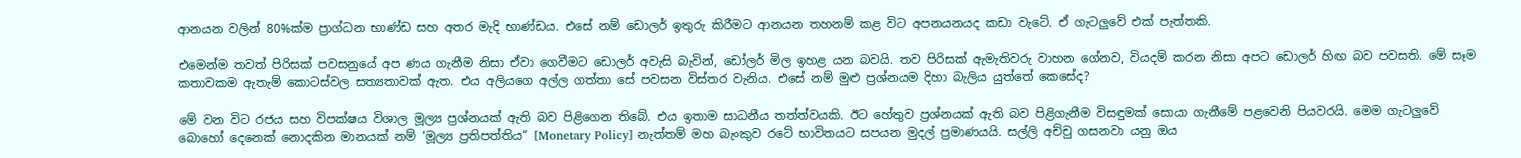ආනයන වලින් 80%ක්ම ප්‍රාග්ධන භාණ්ඩ සහ අතර මැදි භාණ්ඩය. එසේ නම් ඩොලර් ඉතුරු කිරීමට ආනයන තහනම් කළ විට අපනයනයද කඩා වැටේ. ඒ ගැටලුවේ එක් පැත්තකි.

එමෙන්ම තවත් පිරිසක් පවසනුයේ අප ණය ගැනීම නිසා ඒවා ගෙවීමට ඩොලර් අවැසි බැවින්, ඩෝලර් මිල ඉහළ යන බවයි. තව පිරිසක් ඇමැතිවරු වාහන ගේනව, වියදම් කරන නිසා අපට ඩොලර් හිඟ බව පවසති. මේ සෑම කතාවකම ඇතැම් කොටස්වල සත්‍යතාවක් ඇත. එය අලියගෙ අල්ල ගත්තා සේ පවසන විස්තර වැනිය. එසේ නම් මුළු ප්‍රශ්නයම දිහා බැලිය යුත්තේ කෙසේද?

මේ වන විට රජය සහ විපක්ෂය විශාල මූල්‍ය ප්‍රශ්නයක් ඇති බව පිළිගෙන තිබේ. එය ඉතාම සාධනීය තත්ත්වයකි. ඊට හේතුව ප්‍රශ්නයක් ඇති බව පිළිගැනීම විසඳුමක් සොයා ගැනීමේ පළවෙනි පියවරයි. මෙම ගැටලුවේ බොහෝ දෙනෙක් නොදකින මානයක් නම් ‘මූල්‍ය ප්‍රතිපත්තිය“ [Monetary Policy] නැත්තම් මහ බැංකුව රටේ භාවිතයට සපයන මුදල් ප්‍රමාණයයි. සල්ලි අච්චු ගසනවා යනු ඔය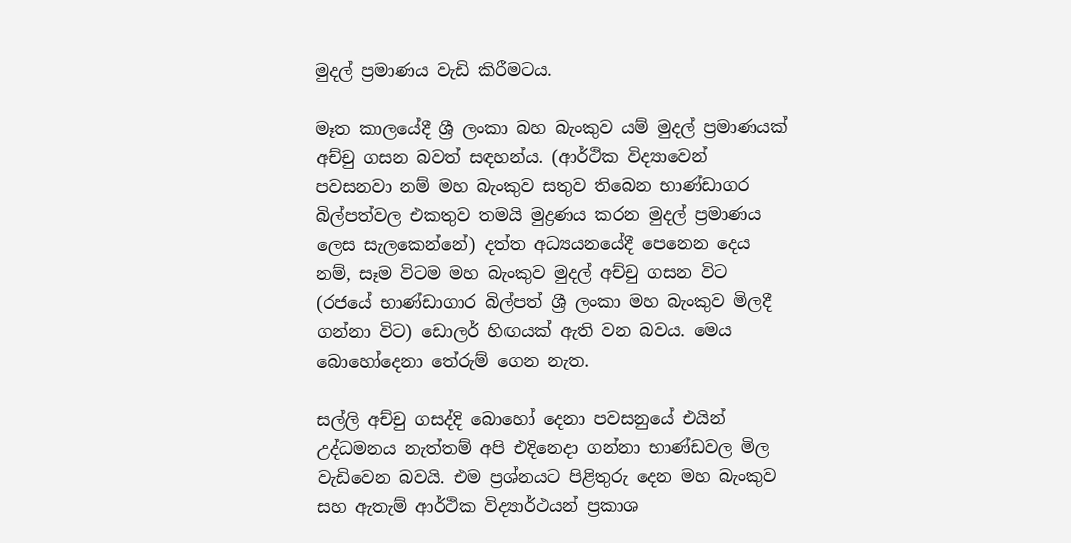මුදල් ප්‍රමාණය වැඩි කිරීමටය.

මෑත කාලයේදී ශ්‍රී ලංකා බහ බැංකුව යම් මුදල් ප්‍රමාණයක් අච්චු ගසන බවත් සඳහන්ය. (ආර්ථික විද්‍යාවෙන් පවසනවා නම් මහ බැංකුව සතුව තිබෙන භාණ්ඩාගර බිල්පත්වල එකතුව තමයි මුද්‍රණය කරන මුදල් ප්‍රමාණය ලෙස සැලකෙන්නේ) දත්ත අධ්‍යයනයේදී පෙනෙන දෙය නම්, සෑම විටම මහ බැංකුව මුදල් අච්චු ගසන විට (රජයේ භාණ්ඩාගාර බිල්පත් ශ්‍රී ලංකා මහ බැංකුව මිලදී ගන්නා විට) ඩොලර් හිඟයක් ඇති වන බවය. මෙය බොහෝදෙනා තේරුම් ගෙන නැත.

සල්ලි අච්චු ගසද්දි බොහෝ දෙනා පවසනුයේ එයින් උද්ධමනය නැත්තම් අපි එදිනෙදා ගන්නා භාණ්ඩවල මිල වැඩිවෙන බවයි. එම ප්‍රශ්නයට පිළිතුරු දෙන මහ බැංකුව සහ ඇතැම් ආර්ථික විද්‍යාර්ථයන් ප්‍රකාශ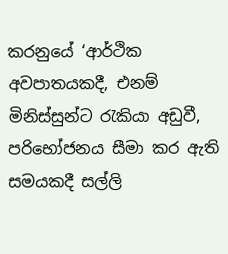කරනුයේ ‘ආර්ථික අවපාතයකදී, එනම් මිනිස්සුන්ට රැකියා අඩුවී, පරිභෝජනය සීමා කර ඇති සමයකදී සල්ලි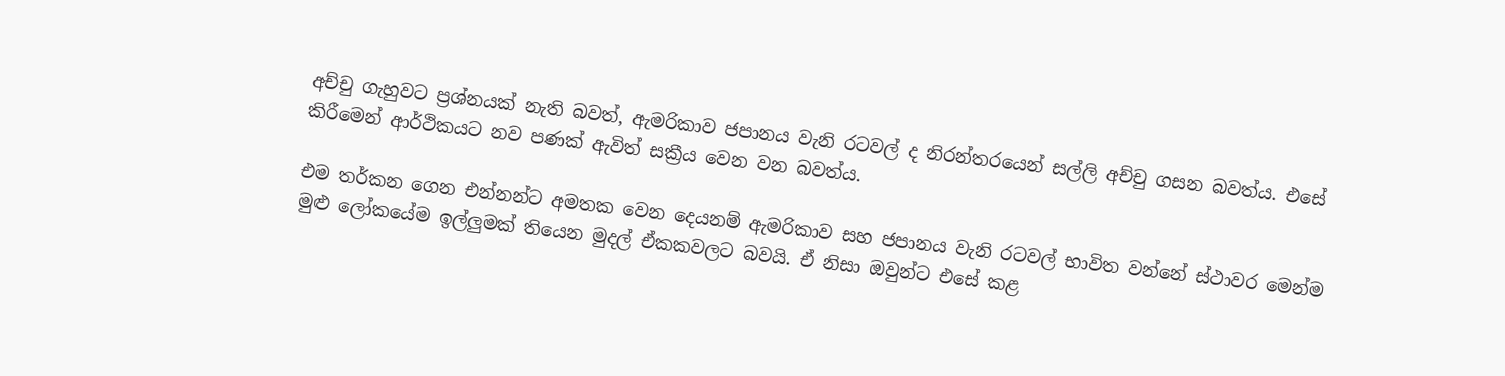අච්චු ගැහුවට ප්‍රශ්නයක් නැති බවත්, ඇමරිකාව ජපානය වැනි රටවල් ද නිරන්තරයෙන් සල්ලි අච්චු ගසන බවත්ය. එසේ කිරීමෙන් ආර්ථිකයට නව පණක් ඇවිත් සක්‍රීය වෙන වන බවත්ය.

එම තර්කන ගෙන එන්නන්ට අමතක වෙන දෙයනම් ඇමරිකාව සහ ජපානය වැනි රටවල් භාවිත වන්නේ ස්ථාවර මෙන්ම මුළු ලෝකයේම ඉල්ලුමක් තියෙන මුදල් ඒකකවලට බවයි. ඒ නිසා ඔවුන්ට එසේ කළ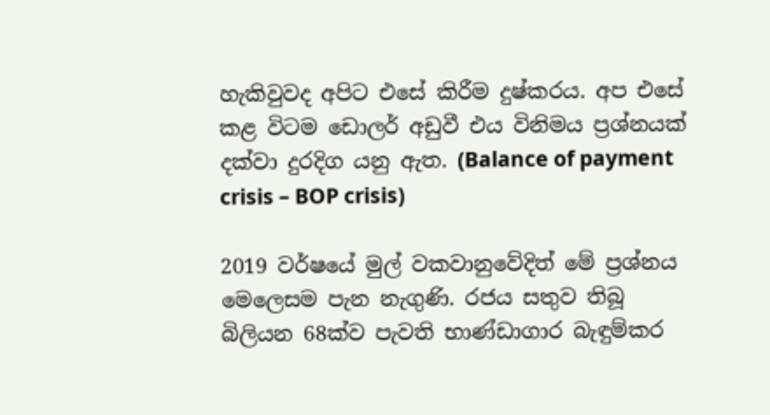හැකිවුවද අපිට එසේ කිරීම දුෂ්කරය. අප එසේ කළ විටම ඩොලර් අඩුවී එය විනිමය ප්‍රශ්නයක් දක්වා දුරදිග යනු ඇත. (Balance of payment crisis – BOP crisis)

2019 වර්ෂයේ මුල් වකවානුවේදිත් මේ ප්‍රශ්නය මෙලෙසම පැන නැගුණි. රජය සතුව තිබූ බිලියන 68ක්ව පැවති භාණ්ඩාගාර බැඳුම්කර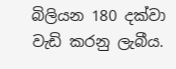බිලියන 180 දක්වා වැඩි කරනු ලැබීය.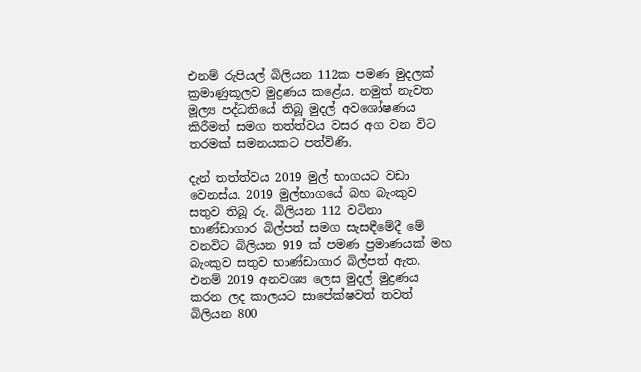එනම් රුපියල් බිලියන 112ක පමණ මුදලක් ක්‍රමාණුකූලව මුද්‍රණය කළේය. නමුත් නැවත මූල්‍ය පද්ධතියේ තිබූ මුදල් අවශෝෂණය කිරීමත් සමග තත්ත්වය වසර අග වන විට තරමක් සමනයකට පත්විණි.

දැන් තත්ත්වය 2019 මුල් භාගයට වඩා වෙනස්ය. 2019 මුල්භාගයේ බහ බැංකුව සතුව තිබූ රු. බිලියන 112 වටිනා භාණ්ඩාගාර බිල්පත් සමග සැසඳීමේදී මේ වනවිට බිලියන 919 ක් පමණ ප්‍රමාණයක් මහ බැංකුව සතුව භාණ්ඩාගාර බිල්පත් ඇත. එනම් 2019 අනවශ්‍ය ලෙස මුදල් මුද්‍රණය කරන ලද කාලයට සාපේක්ෂවත් තවත් බිලියන 800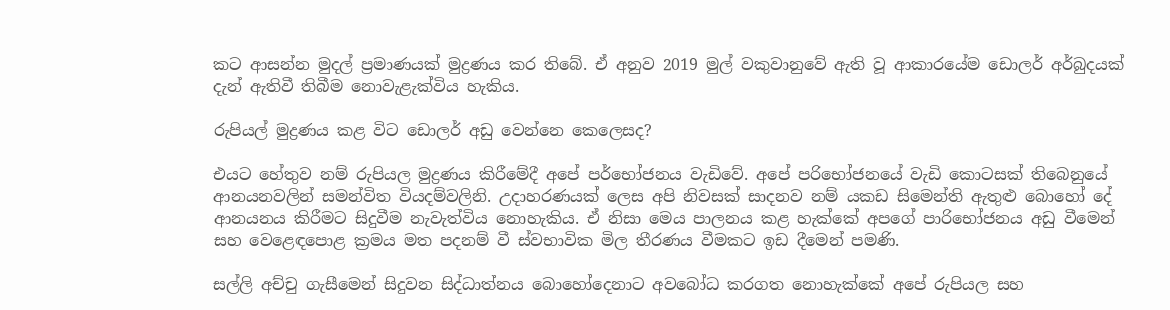කට ආසන්න මුදල් ප්‍රමාණයක් මුද්‍රණය කර තිබේ. ඒ අනුව 2019 මුල් වකුවානුවේ ඇති වූ ආකාරයේම ඩොලර් අර්බුදයක් දැන් ඇතිවී තිබීම නොවැළැක්විය හැකිය.

රුපියල් මුද්‍රණය කළ විට ඩොලර් අඩු වෙන්නෙ කෙලෙසද?

එයට හේතුව නම් රුපියල මුද්‍රණය කිරීමේදී අපේ පර්භෝජනය වැඩිවේ. අපේ පරිභෝජනයේ වැඩි කොටසක් තිබෙනුයේ ආනයනවලින් සමන්විත වියදම්වලිනි. උදාහරණයක් ලෙස අපි නිවසක් සාදනව නම් යකඩ සිමෙන්ති ඇතුළු බොහෝ දේ ආනයනය කිරීමට සිදුවීම නැවැත්විය නොහැකිය. ඒ නිසා මෙය පාලනය කළ හැක්කේ අපගේ පාරිභෝජනය අඩු වීමෙන් සහ වෙළෙඳපොළ ක්‍රමය මත පදනම් වී ස්වභාවික මිල තීරණය වීමකට ඉඩ දීමෙන් පමණි.

සල්ලි අච්චු ගැසීමෙන් සිදුවන සිද්ධාත්නය බොහෝදෙනාට අවබෝධ කරගත නොහැක්කේ අපේ රුපියල සහ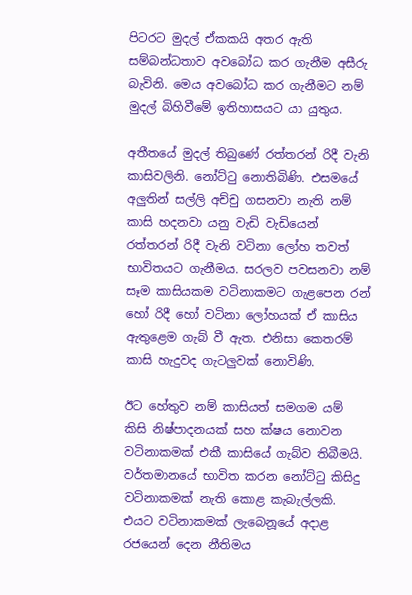පිටරට මුදල් ඒකකයි අතර ඇති සම්බන්ධතාව අවබෝධ කර ගැනීම අසීරු බැවිනි. මෙය අවබෝධ කර ගැනීමට නම් මුදල් බිහිවීමේ ඉතිහාසයට යා යුතුය.

අතීතයේ මුදල් තිබුණේ රත්තරන් රිදී වැනි කාසිවලිනි. නෝට්ටු නොතිබිණි. එසමයේ අලුතින් සල්ලි අච්චු ගසනවා නැති නම් කාසි හදනවා යනු වැඩි වැඩියෙන් රත්තරන් රිදී වැනි වටිනා ලෝහ තවත් භාවිතයට ගැනීමය. සරලව පවසනවා නම් සෑම කාසියකම වටිනාකමට ගැළපෙන රන් හෝ රිදී හෝ වටිනා ලෝහයක් ඒ කාසිය ඇතුළෙම ගැබ් වී ඇත. එනිසා කෙතරම් කාසි හැදුවද ගැටලුවක් නොවිණි.

ඊට හේතුව නම් කාසියත් සමගම යම් කිසි නිෂ්පාදනයක් සහ ක්ෂය නොවන වටිනාකමක් එකී කාසි‍යේ ගැබ්ව තිබීමයි. වර්තමානයේ භාවිත කරන නෝට්ටු කිසිදු වටිනාකමක් නැති කොළ කැබැල්ලකි. එයට වටිනාකමක් ලැබෙනූයේ අදාළ රජයෙන් දෙන නීතිමය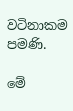වටිනාකම පමණි.

මේ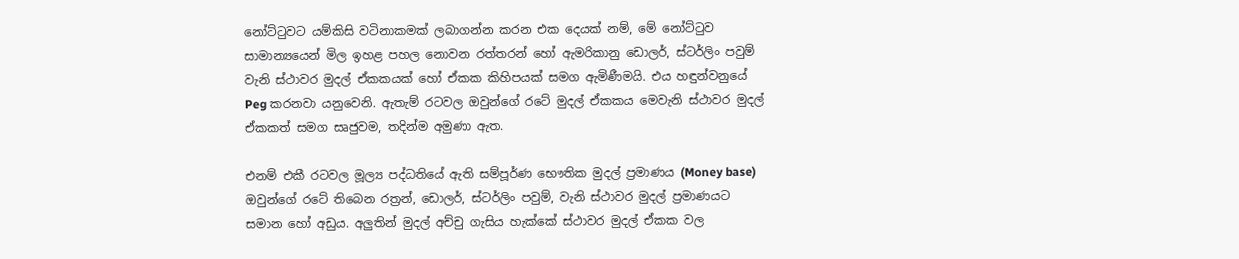නෝට්ටුවට යම්කිසි වටිනාකමක් ලබාගන්න කරන එක දෙයක් නම්, මේ නෝට්ටුව සාමාන්‍යයෙන් මිල ඉහළ පහල නොවන රත්තරන් හෝ ඇමරිකානු ඩොලර්, ස්ටර්ලිං පවුම් වැනි ස්ථාවර මුදල් ඒකකයක් හෝ ඒකක කිහිපයක් සමග ඇමිණීමයි. එය හඳුන්වනුයේ Peg කරනවා යනුවෙනි. ඇතැම් රටවල ඔවුන්ගේ රටේ මුදල් ඒකකය මෙවැනි ස්ථාවර මුදල් ඒකකත් සමග සෘජුවම, තදින්ම අමුණා ඇත.

එනම් එකී රටවල මූල්‍ය පද්ධතියේ ඇති සම්පූර්ණ භෞතික මුදල් ප්‍රමාණය (Money base) ඔවුන්ගේ රටේ තිබෙන රත්‍රන්, ඩොලර්, ස්ටර්ලිං පවුම්, වැනි ස්ථාවර මුදල් ප්‍රමාණයට සමාන හෝ අඩුය. අලුතින් මුදල් අච්චු ගැසිය හැක්කේ ස්ථාවර මුදල් ඒකක වල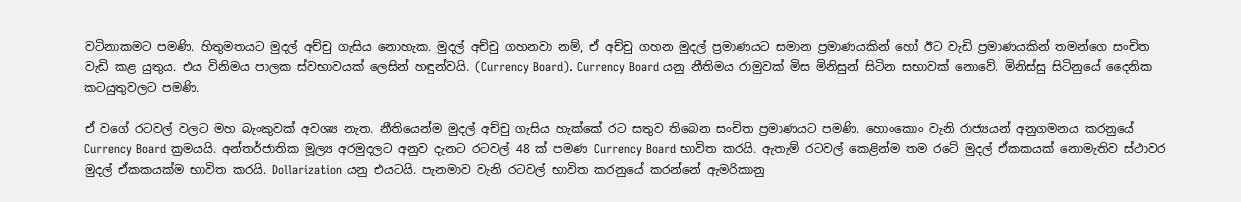වටිනාකමට පමණි. හිතුමතයට මුදල් අච්චු ගැසිය නොහැක. මුදල් අච්චු ගහනවා නම්, ඒ අච්චු ගහන මුදල් ප්‍රමාණයට සමාන ප්‍රමාණයකින් හෝ ඊට වැඩි ප්‍රමාණයකින් තමන්ගෙ සංචිත වැඩි කළ යුතුය. එය විනිමය පාලක ස්වභාවයක් ලෙසින් හඳුන්වයි. (Currency Board). Currency Board යනු නීතිමය රාමුවක් මිස මිනිසුන් සිටින සභාවක් නොවේ. මිනිස්සු සිටිනුයේ දෛනික කටයුතුවලට පමණි.

ඒ වගේ රටවල් වලට මහ බැංකුවක් අවශ්‍ය නැත. නීතියෙන්ම මුදල් අච්චු ගැසිය හැක්කේ ‍රට සතුව තිබෙන සංචිත ප්‍රමාණයට පමණි. හොංකොං වැනි රාජ්‍යයන් අනුගමනය කරනුයේ Currency Board ක්‍රමයයි. අන්තර්ජාතික මූල්‍ය අරමුදලට අනුව දැනට රටවල් 48 ක් පමණ Currency Board භාවිත කරයි. ඇතැම් රටවල් කෙළින්ම තම රටේ මුදල් ඒකකයක් නොමැතිව ස්ථාවර මුදල් ඒකකයක්ම භාවිත කරයි. Dollarization යනු එයටයි. පැනමාව වැනි රටවල් භාවිත කරනුයේ කරන්නේ ඇමරිකානු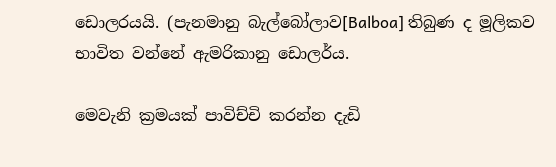ඩොලරයයි. (පැනමානු බැල්බෝලාව[Balboa] තිබුණ ද මූලිකව භාවිත වන්නේ ඇමරිකානු ඩොලර්ය.

මෙවැනි ක්‍රමයක් පාවිච්චි කරන්න දැඩි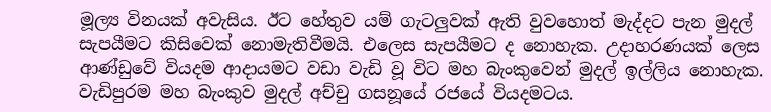මූල්‍ය විනයක් අවැසිය. ඊට හේතුව යම් ගැටලුවක් ඇති වුවහොත් මැද්දට පැන මුදල් සැපයීමට කිසිවෙක් නොමැතිවීමයි. එලෙස සැපයීමට ද නොහැක. උදාහරණයක් ලෙස ආණ්ඩුවේ වියදම ආදායමට වඩා වැඩි වූ විට මහ බැංකුවෙන් මුදල් ඉල්ලිය නොහැක. වැඩිපුරම මහ බැංකුව මුදල් අච්චු ගසනූයේ රජයේ වියදමටය.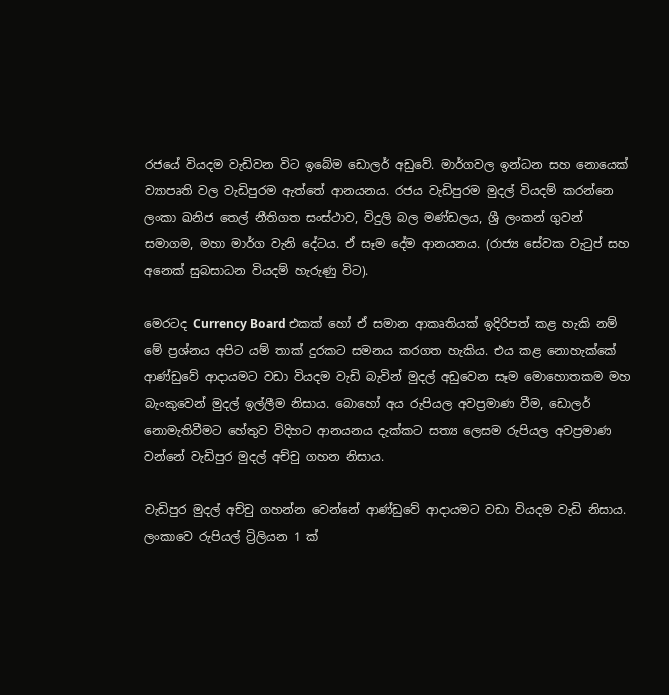රජයේ වියදම වැඩිවන විට ඉබේම ඩොලර් අඩුවේ. මාර්ගවල ඉන්ධන සහ නොයෙක් ව්‍යාපෘති වල වැඩිපුරම ඇත්තේ ආනයනය. රජය වැඩිපුරම මුදල් විය‍දම් කරන්නෙ ලංකා ඛනිජ තෙල් නීතිගත සංස්ථාව, විදුලි බල මණ්ඩලය, ශ්‍රී ලංකන් ගුවන් සමාගම, මහා මාර්ග වැනි දේටය. ඒ සෑම දේම ආනයනය. (රාජ්‍ය සේවක වැටුප් සහ අනෙක් සුබසාධන වියදම් හැරුණු විට).

මෙරටද Currency Board එකක් හෝ ඒ සමාන ආකෘතියක් ඉදිරිපත් කළ හැකි නම් මේ ප්‍රශ්නය අපිට යම් තාක් දුරකට සමනය කරගත හැකිය. එය කළ නොහැක්කේ ආණ්ඩුවේ ආදායමට වඩා වියදම වැඩි බැවින් මුදල් අඩුවෙන සෑම මොහොතකම මහ බැංකුවෙන් මුදල් ඉල්ලීම නිසාය. බොහෝ අය රුපියල අවප්‍රමාණ වීම, ඩොලර් නොමැතිවීමට හේතුව විදිහට ආනයනය දැක්කට සත්‍ය ලෙසම රුපියල අවප්‍රමාණ වන්නේ වැඩිපුර මුදල් අච්චු ගහන නිසාය.

වැඩිපුර මුදල් අච්චු ගහන්න වෙන්නේ ආණ්ඩුවේ ආදායමට වඩා වියදම වැඩි නිසාය. ලංකාවෙ රුපියල් ට්‍රිලියන 1 ක්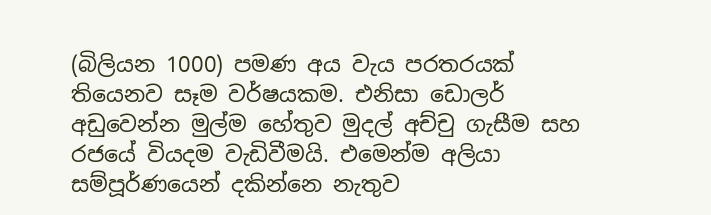(බිලියන 1000) පමණ අය වැය පරතරයක් තියෙනව සෑම වර්ෂයකම. එනිසා ඩොලර් අඩුවෙන්න මුල්ම හේතුව මුදල් අච්චු ගැසීම සහ රජයේ වියදම වැඩිවීමයි. එමෙන්ම අලියා සම්පූර්ණයෙන් දකින්නෙ නැතුව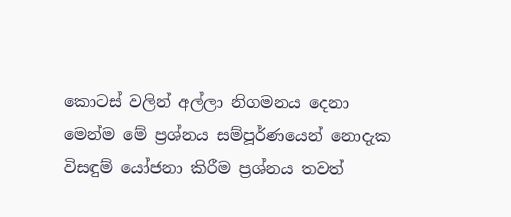කොටස් වලින් අල්ලා නිගමනය දෙනා මෙන්ම මේ ප්‍රශ්නය සම්පූර්ණයෙන් නොදැක විසඳුම් යෝජනා කිරීම ප්‍රශ්නය තවත්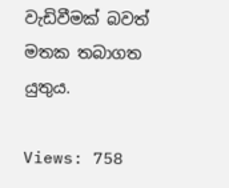වැඩිවීමක් බවත් මතක තබාගත යුතුය.

Views: 758